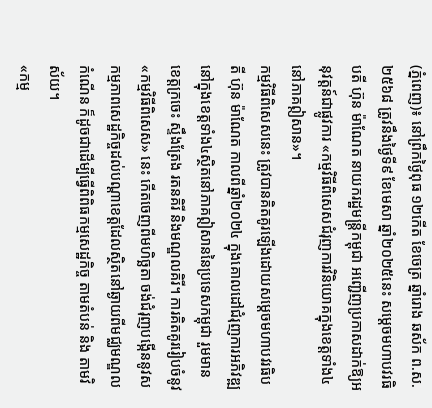(ភ្នំពេញ)៖ នៅព្រឹកថ្ងៃពុធ ១២កើត ខែចេត្រ ឆ្នាំរោង ឆស័ក ព.ស.២៥៦៨ ត្រូវនឹងថ្ងៃទី៩ ខែមេសា ឆ្នាំ២០២៥នេះ សម្តេចមហាបវរធិបតី ហ៊ុន ម៉ាណែត នាយករដ្ឋមន្ត្រីកម្ពុជា អញ្ជើញប្រកាសដាក់ឱ្យអនុវត្តន៍ជាផ្លូវការ «កម្មវិធីពិសេសជំរុញការវិនិយោគក្នុងខេត្តទាំង៤ នៅភាគឦសាន»។
កម្មវិធីពិសេសនេះ ត្រូវបានគិតគូរឡើងដោយសម្តេចមហាបវរធិបតី ហ៊ុន ម៉ាណែត កាលពីឆ្នាំ២០២៤ ក្នុងគោលដៅជំរុញការអភិវឌ្ឍនៅក្នុងខេត្តទាំង៤ស្ថិតនៅភាគឦសាននៃប្រទេសកម្ពុជា រួមមានខេត្តក្រចេះ ស្ទឹងត្រែង រតនគិរី និងមណ្ឌលគិរី។ ការគិតគូររៀបចំនូវ «កម្មវិធីពិសេស» នេះ កើតចេញពីមហិច្ឆតា ចង់ជំរុញបង្កើននូវសកម្មភាពសេដ្ឋកិច្ចដល់បណ្ដាខេត្តដែលស្ថិតនៅឆ្ងាយពីមជ្ឈមណ្ឌលកំណើន ក៏ដូចជាដើម្បីធ្វើពិពិធកម្មសេដ្ឋកិច្ច តាមតំបន់ និង តាមវិស័យ។
«កម្ម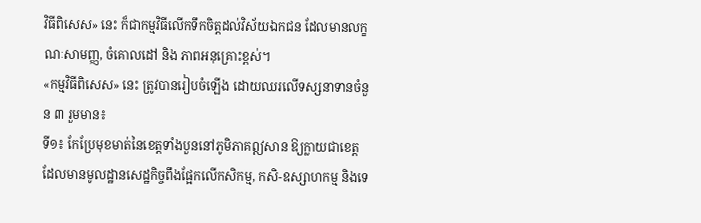វិធីពិសេស» នេះ ក៏ជាកម្មវិធីលើកទឹកចិត្តដល់វិស័យឯកជន ដែលមានលក្ខណៈសាមញ្ញ, ចំគោលដៅ និង ភាពអនុគ្រោះខ្ពស់។
«កម្មវិធីពិសេស» នេះ ត្រូវបានរៀបចំឡើង ដោយឈរលើទស្សនាទានចំនួន ៣ រួមមាន៖
ទី១៖ កែប្រែមុខមាត់នៃខេត្តទាំងបួននៅភូមិភាគឦសាន ឱ្យក្លាយជាខេត្តដែលមានមូលដ្ឋានសេដ្ឋកិច្ចពឹងផ្អែកលើកសិកម្ម, កសិ-ឧស្សាហកម្ម និងទេ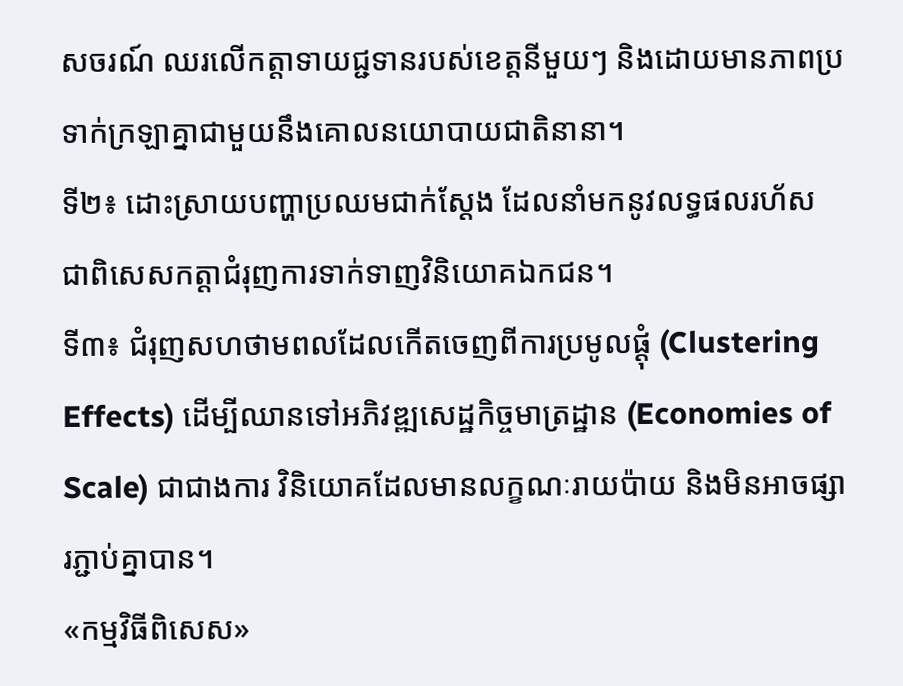សចរណ៍ ឈរលើកត្តាទាយជ្ជទានរបស់ខេត្តនីមួយៗ និងដោយមានភាពប្រទាក់ក្រឡាគ្នាជាមួយនឹងគោលនយោបាយជាតិនានា។
ទី២៖ ដោះស្រាយបញ្ហាប្រឈមជាក់ស្ដែង ដែលនាំមកនូវលទ្ធផលរហ័ស ជាពិសេសកត្តាជំរុញការទាក់ទាញវិនិយោគឯកជន។
ទី៣៖ ជំរុញសហថាមពលដែលកើតចេញពីការប្រមូលផ្តុំ (Clustering Effects) ដើម្បីឈានទៅអភិវឌ្ឍសេដ្ឋកិច្ចមាត្រដ្ឋាន (Economies of Scale) ជាជាងការ វិនិយោគដែលមានលក្ខណៈរាយប៉ាយ និងមិនអាចផ្សារភ្ជាប់គ្នាបាន។
«កម្មវិធីពិសេស»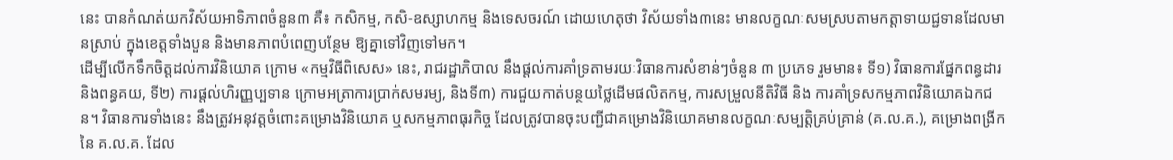នេះ បានកំណត់យកវិស័យអាទិភាពចំនួន៣ គឺ៖ កសិកម្ម, កសិ-ឧស្សាហកម្ម និងទេសចរណ៍ ដោយហេតុថា វិស័យទាំង៣នេះ មានលក្ខណៈសមស្របតាមកត្តាទាយជ្ជទានដែលមានស្រាប់ ក្នុងខេត្តទាំងបួន និងមានភាពបំពេញបន្ថែម ឱ្យគ្នាទៅវិញទៅមក។
ដើម្បីលើកទឹកចិត្តដល់ការវិនិយោគ ក្រោម «កម្មវិធីពិសេស» នេះ, រាជរដ្ឋាភិបាល នឹងផ្ដល់ការគាំទ្រតាមរយៈវិធានការសំខាន់ៗចំនួន ៣ ប្រភេទ រួមមាន៖ ទី១) វិធានការផ្នែកពន្ធដារ និងពន្ធគយ, ទី២) ការផ្តល់ហិរញ្ញប្បទាន ក្រោមអត្រាការប្រាក់សមរម្យ, និងទី៣) ការជួយកាត់បន្ថយថ្លៃដើមផលិតកម្ម, ការសម្រួលនីតិវិធី និង ការគាំទ្រសកម្មភាពវិនិយោគឯកជន។ វិធានការទាំងនេះ នឹងត្រូវអនុវត្តចំពោះគម្រោងវិនិយោគ ឬសកម្មភាពធុរកិច្ច ដែលត្រូវបានចុះបញ្ជីជាគម្រោងវិនិយោគមានលក្ខណៈសម្បត្តិគ្រប់គ្រាន់ (គ.ល.គ.), គម្រោងពង្រីកនៃ គ.ល.គ. ដែល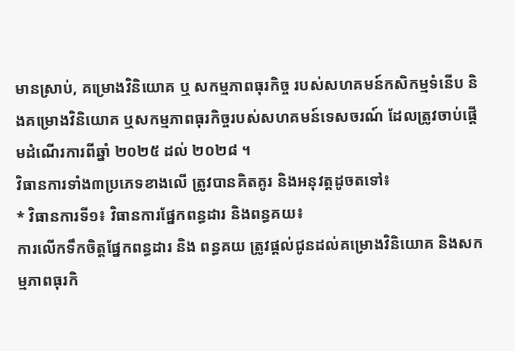មានស្រាប់, គម្រោងវិនិយោគ ឬ សកម្មភាពធុរកិច្ច របស់សហគមន៍កសិកម្មទំនើប និងគម្រោងវិនិយោគ ឬសកម្មភាពធុរកិច្ចរបស់សហគមន៍ទេសចរណ៍ ដែលត្រូវចាប់ផ្តើមដំណើរការពីឆ្នាំ ២០២៥ ដល់ ២០២៨ ។
វិធានការទាំង៣ប្រភេទខាងលើ ត្រូវបានគិតគូរ និងអនុវត្តដូចតទៅ៖
* វិធានការទី១៖ វិធានការផ្នែកពន្ធដារ និងពន្ធគយ៖
ការលើកទឹកចិត្តផ្នែកពន្ធដារ និង ពន្ធគយ ត្រូវផ្ដល់ជូនដល់គម្រោងវិនិយោគ និងសកម្មភាពធុរកិ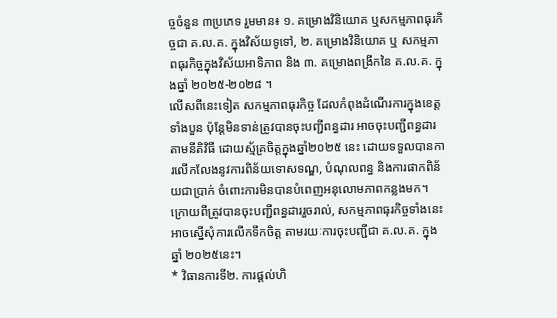ច្ចចំនួន ៣ប្រភេទ រួមមាន៖ ១. គម្រោងវិនិយោគ ឬសកម្មភាពធុរកិច្ចជា គ.ល.គ. ក្នុងវិស័យទូទៅ, ២. គម្រោងវិនិយោគ ឬ សកម្មភាពធុរកិច្ចក្នុងវិស័យអាទិភាព និង ៣. គម្រោងពង្រីកនៃ គ.ល.គ. ក្នុងឆ្នាំ ២០២៥-២០២៨ ។
លើសពីនេះទៀត សកម្មភាពធុរកិច្ច ដែលកំពុងដំណើរការក្នុងខេត្តទាំងបួន ប៉ុន្តែមិនទាន់ត្រូវបានចុះបញ្ជីពន្ធដារ អាចចុះបញ្ជីពន្ធដារតាមនីតិវិធី ដោយស្ម័គ្រចិត្តក្នុងឆ្នាំ២០២៥ នេះ ដោយទទួលបានការលើកលែងនូវការពិន័យទោសទណ្ឌ, បំណុលពន្ធ និងការផាកពិន័យជាប្រាក់ ចំពោះការមិនបានបំពេញអនុលោមភាពកន្លងមក។
ក្រោយពីត្រូវបានចុះបញ្ជីពន្ធដាររួចរាល់, សកម្មភាពធុរកិច្ចទាំងនេះ អាចស្នើសុំការលើកទឹកចិត្ត តាមរយៈការចុះបញ្ជីជា គ.ល.គ. ក្នុងឆ្នាំ ២០២៥នេះ។
* វិធានការទី២. ការផ្តល់ហិ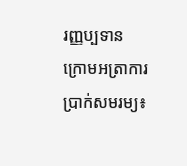រញ្ញប្បទាន ក្រោមអត្រាការប្រាក់សមរម្យ៖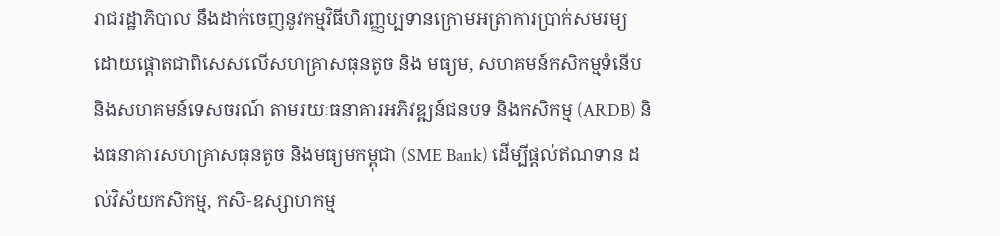រាជរដ្ឋាភិបាល នឹងដាក់ចេញនូវកម្មវិធីហិរញ្ញប្បទានក្រោមអត្រាការប្រាក់សមរម្យ ដោយផ្តោតជាពិសេសលើសហគ្រាសធុនតូច និង មធ្យម, សហគមន៍កសិកម្មទំនើប និងសហគមន៍ទេសចរណ៍ តាមរយៈធនាគារអភិវឌ្ឍន៍ជនបទ និងកសិកម្ម (ARDB) និងធនាគារសហគ្រាសធុនតូច និងមធ្យមកម្ពុជា (SME Bank) ដើម្បីផ្តល់ឥណទាន ដល់វិស័យកសិកម្ម, កសិ-ឧស្សាហកម្ម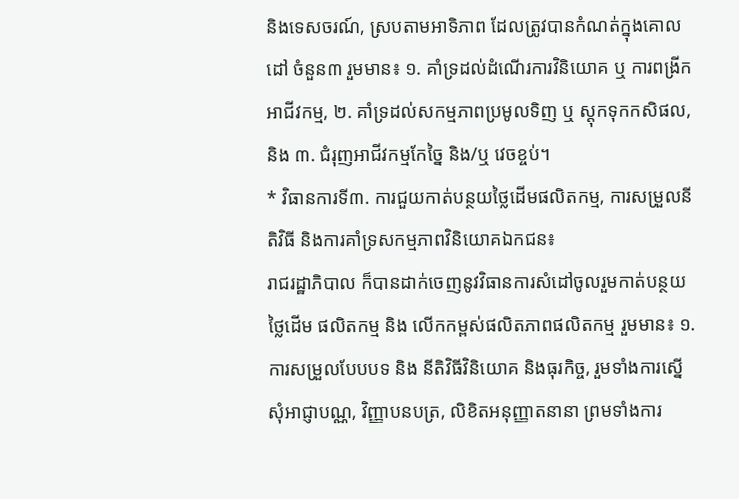និងទេសចរណ៍, ស្របតាមអាទិភាព ដែលត្រូវបានកំណត់ក្នុងគោលដៅ ចំនួន៣ រួមមាន៖ ១. គាំទ្រដល់ដំណើរការវិនិយោគ ឬ ការពង្រីកអាជីវកម្ម, ២. គាំទ្រដល់សកម្មភាពប្រមូលទិញ ឬ ស្តុកទុកកសិផល, និង ៣. ជំរុញអាជីវកម្មកែច្នៃ និង/ឬ វេចខ្ចប់។
* វិធានការទី៣. ការជួយកាត់បន្ថយថ្លៃដើមផលិតកម្ម, ការសម្រួលនីតិវិធី និងការគាំទ្រសកម្មភាពវិនិយោគឯកជន៖
រាជរដ្ឋាភិបាល ក៏បានដាក់ចេញនូវវិធានការសំដៅចូលរួមកាត់បន្ថយថ្លៃដើម ផលិតកម្ម និង លើកកម្ពស់ផលិតភាពផលិតកម្ម រួមមាន៖ ១. ការសម្រួលបែបបទ និង នីតិវិធីវិនិយោគ និងធុរកិច្ច, រួមទាំងការស្នើសុំអាជ្ញាបណ្ណ, វិញ្ញាបនបត្រ, លិខិតអនុញ្ញាតនានា ព្រមទាំងការ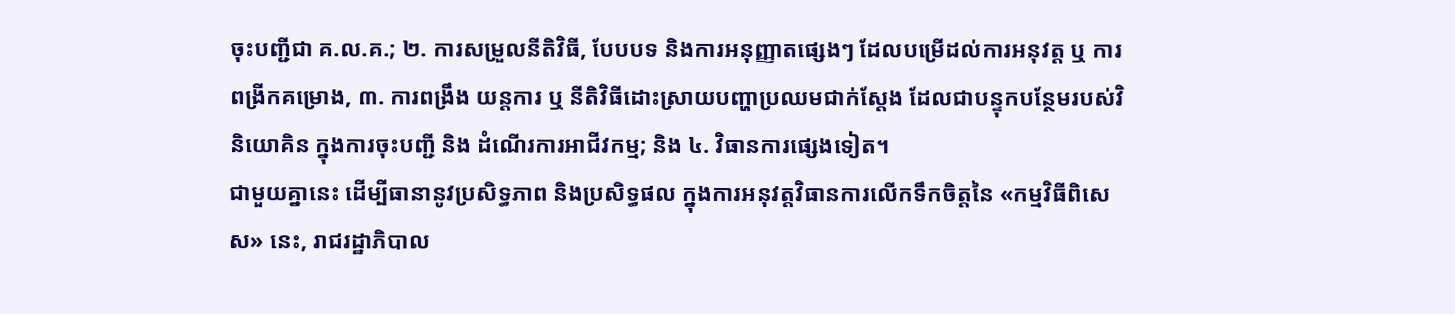ចុះបញ្ជីជា គ.ល.គ.; ២. ការសម្រួលនីតិវិធី, បែបបទ និងការអនុញ្ញាតផ្សេងៗ ដែលបម្រើដល់ការអនុវត្ត ឬ ការពង្រីកគម្រោង, ៣. ការពង្រឹង យន្តការ ឬ នីតិវិធីដោះស្រាយបញ្ហាប្រឈមជាក់ស្តែង ដែលជាបន្ទុកបន្ថែមរបស់វិនិយោគិន ក្នុងការចុះបញ្ជី និង ដំណើរការអាជីវកម្ម; និង ៤. វិធានការផ្សេងទៀត។
ជាមួយគ្នានេះ ដើម្បីធានានូវប្រសិទ្ធភាព និងប្រសិទ្ធផល ក្នុងការអនុវត្តវិធានការលើកទឹកចិត្តនៃ «កម្មវិធីពិសេស» នេះ, រាជរដ្ឋាភិបាល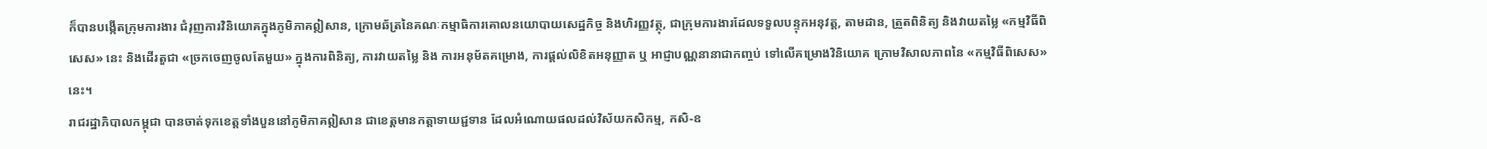ក៏បានបង្កើតក្រុមការងារ ជំរុញការវិនិយោគក្នុងភូមិភាគឦសាន, ក្រោមឆ័ត្រនៃគណៈកម្មាធិការគោលនយោបាយសេដ្ឋកិច្ច និងហិរញ្ញវត្ថុ, ជាក្រុមការងារដែលទទួលបន្ទុកអនុវត្ត, តាមដាន, ត្រួតពិនិត្យ និងវាយតម្លៃ «កម្មវិធីពិសេស» នេះ និងដើរតួជា «ច្រកចេញចូលតែមួយ» ក្នុងការពិនិត្យ, ការវាយតម្លៃ និង ការអនុម័តគម្រោង, ការផ្ដល់លិខិតអនុញ្ញាត ឬ អាជ្ញាបណ្ណនានាជាកញ្ចប់ ទៅលើគម្រោងវិនិយោគ ក្រោមវិសាលភាពនៃ «កម្មវិធីពិសេស» នេះ។
រាជរដ្ឋាភិបាលកម្ពុជា បានចាត់ទុកខេត្តទាំងបួននៅភូមិភាគឦសាន ជាខេត្តមានកត្តាទាយជ្ជទាន ដែលអំណោយផលដល់វិស័យកសិកម្ម, កសិ-ឧ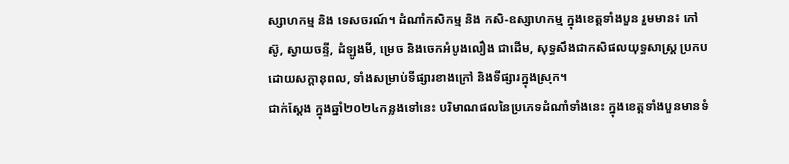ស្សាហកម្ម និង ទេសចរណ៍។ ដំណាំកសិកម្ម និង កសិ-ឧស្សាហកម្ម ក្នុងខេត្តទាំងបួន រួមមាន៖ កៅស៊ូ, ស្វាយចន្ទី, ដំឡូងមី, ម្រេច និងចេកអំបូងលឿង ជាដើម, សុទ្ធសឹងជាកសិផលយុទ្ធសាស្ត្រ ប្រកបដោយសក្តានុពល, ទាំងសម្រាប់ទីផ្សារខាងក្រៅ និងទីផ្សារក្នុងស្រុក។
ជាក់ស្ដែង ក្នុងឆ្នាំ២០២៤កន្លងទៅនេះ បរិមាណផលនៃប្រភេទដំណាំទាំងនេះ ក្នុងខេត្តទាំងបួនមានទំ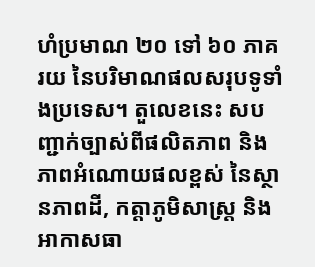ហំប្រមាណ ២០ ទៅ ៦០ ភាគរយ នៃបរិមាណផលសរុបទូទាំងប្រទេស។ តួលេខនេះ សបញ្ជាក់ច្បាស់ពីផលិតភាព និង ភាពអំណោយផលខ្ពស់ នៃស្ថានភាពដី, កត្តាភូមិសាស្ត្រ និង អាកាសធា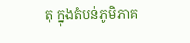តុ ក្នុងតំបន់ភូមិភាគ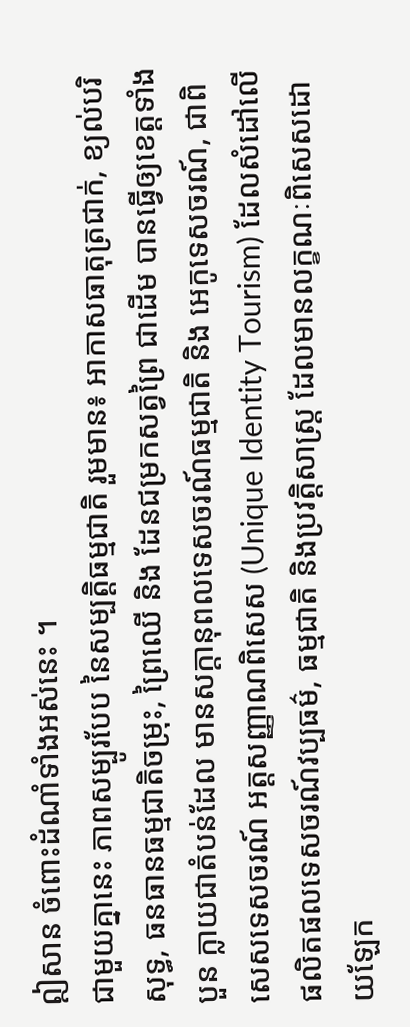ឦសាន ចំពោះដំណាំទាំងអស់នេះ ។
ជាមួយគ្នានេះ ភាពសម្បូរបែប នៃសម្បត្តិធម្មជាតិ រួមមាន៖ អាកាសធាតុត្រជាក់, ខ្យល់បរិសុទ្ធ, ធនធានធម្មជាតិចម្រុះ, ព្រៃឈើ និង ដែនជម្រកសត្វព្រៃ ជាដើម បានធ្វើឲ្យខេត្តទាំងបួន ក្លាយជាតំបន់ដែល មានសក្តានុពលទេសចរណ៍ធម្មជាតិ និង អេកូទេសចរណ៍, ជាពិសេសទេសចរណ៍ អត្តសញ្ញាណពិសេស (Unique Identity Tourism) ដែលសំដៅលើផលិតផលទេសចរណ៍វប្បធម៌, ធម្មជាតិ និងប្រវត្តិសាស្ត្រ ដែលមានលក្ខណៈពិសេសដោយឡែក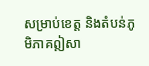សម្រាប់ខេត្ត និងតំបន់ភូមិភាគឦសា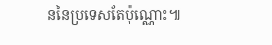ននៃប្រទេសតែប៉ុណ្ណោះ៕